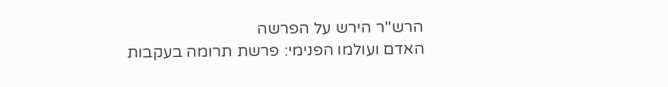הרש"ר הירש על הפרשה
האדם ועולמו הפנימי: פרשת תרומה בעקבות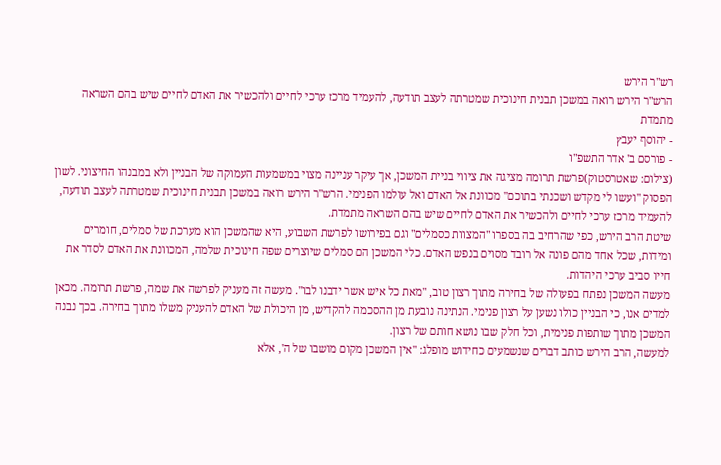רש"ר הירש
הרש"ר הירש רואה במשכן תבנית חינוכית שמטרתה לעצב תודעה, להעמיד מרכז ערכי לחיים ולהכשיר את האדם לחיים שיש בהם השראה מתמדת
- יהוסף יעבץ
- פורסם ב' אדר התשפ"ו
(צילום: שאטרסטוק)פרשת תרומה מציגה את ציווי בניית המשכן, אך עיקר עניינה מצוי במשמעות העמוקה של הבניין ולא במבנהו החיצוני. לשון הפסוק "ועשו לי מקדש ושכנתי בתוכם" מכוונת אל האדם ואל עולמו הפנימי. הרש"ר הירש רואה במשכן תבנית חינוכית שמטרתה לעצב תודעה, להעמיד מרכז ערכי לחיים ולהכשיר את האדם לחיים שיש בהם השראה מתמדת.
שיטת הרב הירש, כפי שהרחיב בה בספרו "המצוות כסמלים" וגם בפירושו לפרשת השבוע, היא שהמשכן הוא מערכת של סמלים, חומרים ומידות, שכל אחד מהם פונה אל רובד מסוים בנפש האדם. כלי המשכן הם סמלים שיוצרים שפה חינוכית שלמה, המכוונת את האדם לסדר את חייו סביב ערכי היהדות.
מעשה המשכן נפתח בפעולה של בחירה מתוך רצון טוב, "מאת כל איש אשר ידבנו לבו". מעשה זה מעניק לפרשה את שמה, פרשת תרומה. מכאן למדים אנו, כי הבניין כולו נשען על רצון פנימי. הנתינה נובעת מן ההסכמה להקדיש, מן היכולת של האדם להעניק משלו מתוך בחירה. בכך נבנה המשכן מתוך שותפות פנימית, וכל חלק שבו נושא חותם של רצון.
למעשה, הרב הירש כותב דברים שנשמעים כחידוש מופלג: "אין המשכן מקום מושבו של ה', אלא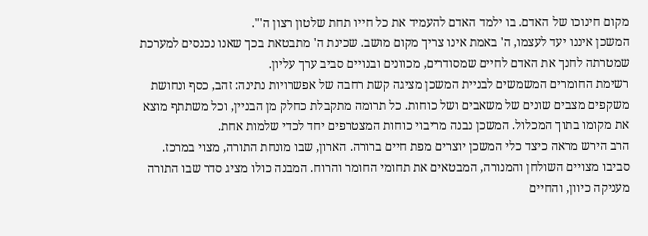מקום חינוכו של האדם. בו ילמד האדם להעמיד את כל חייו תחת שלטון רצון ה'".
המשכן איננו יעד לעצמו, ה' באמת אינו צריך מקום מושב. שכינת ה' מתבטאת בכך שאנו נכנסים למערכת שמטרתה לחנך את האדם לחיים שמסודרים, מכוונים ובנויים סביב ערך עליון.
רשימת החומרים המשמשים לבניית המשכן מציגה קשת רחבה של אפשרויות נתינה: זהב, כסף ונחושת משקפים מצבים שונים של משאבים ושל כוחות. כל תרומה מתקבלת כחלק מן הבניין, וכל משתתף מוצא את מקומו בתוך המכלול. המשכן נבנה מריבוי כוחות המצטרפים יחד לכדי שלמות אחת.
הרב הירש מראה כיצד כלי המשכן יוצרים מפת חיים ברורה. הארון, שבו מונחת התורה, מצוי במרכז. סביבו מצויים השולחן והמנורה, המבטאים את תחומי החומר והרוח. המבנה כולו מציג סדר שבו התורה מעניקה כיוון, והחיים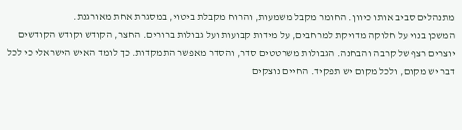מתנהלים סביב אותו כיוון. החומר מקבל משמעות, והרוח מקבלת ביטוי, במסגרת אחת מאורגנת.
המשכן בנוי על חלוקה מדויקת למרחבים, על מידות קבועות ועל גבולות ברורים. החצר, הקודש וקודש הקודשים יוצרים רצף של קרבה והבחנה. הגבולות משרטטים סדר, והסדר מאפשר התמקדות. כך לומד האיש הישראלי כי לכל דבר יש מקום, ולכל מקום יש תפקיד. החיים נוצקים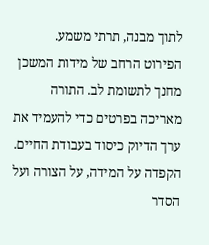לתוך מבנה, תרתי משמע.
הפירוט הרחב של מידות המשכן מחנך לתשומת לב. התורה מאריכה בפרטים כדי להעמיד את ערך הדיוק כיסוד בעבודת החיים. הקפדה על המידה, על הצורה ועל הסדר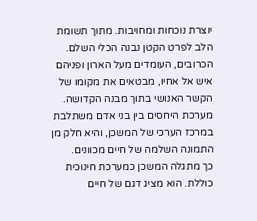יוצרת נוכחות ומחויבות. מתוך תשומת הלב לפרט הקטן נבנה הכלי השלם.
הכרובים, העומדים מעל הארון ופניהם איש אל אחיו, מבטאים את מקומו של הקשר האנושי בתוך מבנה הקדושה. מערכת היחסים בין בני אדם משתלבת במרכז הערכי של המשכן, והיא חלק מן התמונה השלמה של חיים מכוונים.
כך מתגלה המשכן כמערכת חינוכית כוללת. הוא מציג דגם של חיים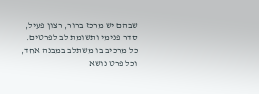שבהם יש מרכז ברור, רצון פעיל, סדר פנימי ותשומת לב לפרטים. כל מרכיב בו משתלב במבנה אחד, וכל פרט נושא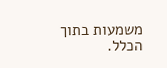משמעות בתוך הכלל.